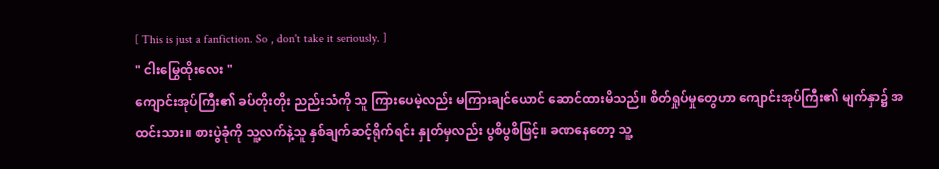[ This is just a fanfiction. So , don't take it seriously. ]
" ငါးမြွေထိုးလေး "
ကျောင်းအုပ်ကြီး၏ ခပ်တိုးတိုး ညည်းသံကို သူ ကြားပေမဲ့လည်း မကြားချင်ယောင် ဆောင်ထားမိသည်။ စိတ်ရှုပ်မှုတွေဟာ ကျောင်းအုပ်ကြီး၏ မျက်နှာ၌ အထင်းသား။ စားပွဲခုံကို သူ့လက်နဲ့သူ နှစ်ချက်ဆင့်ရိုက်ရင်း နှုတ်မှလည်း ပွစိပွစိဖြင့်။ ခဏနေတော့ သူ့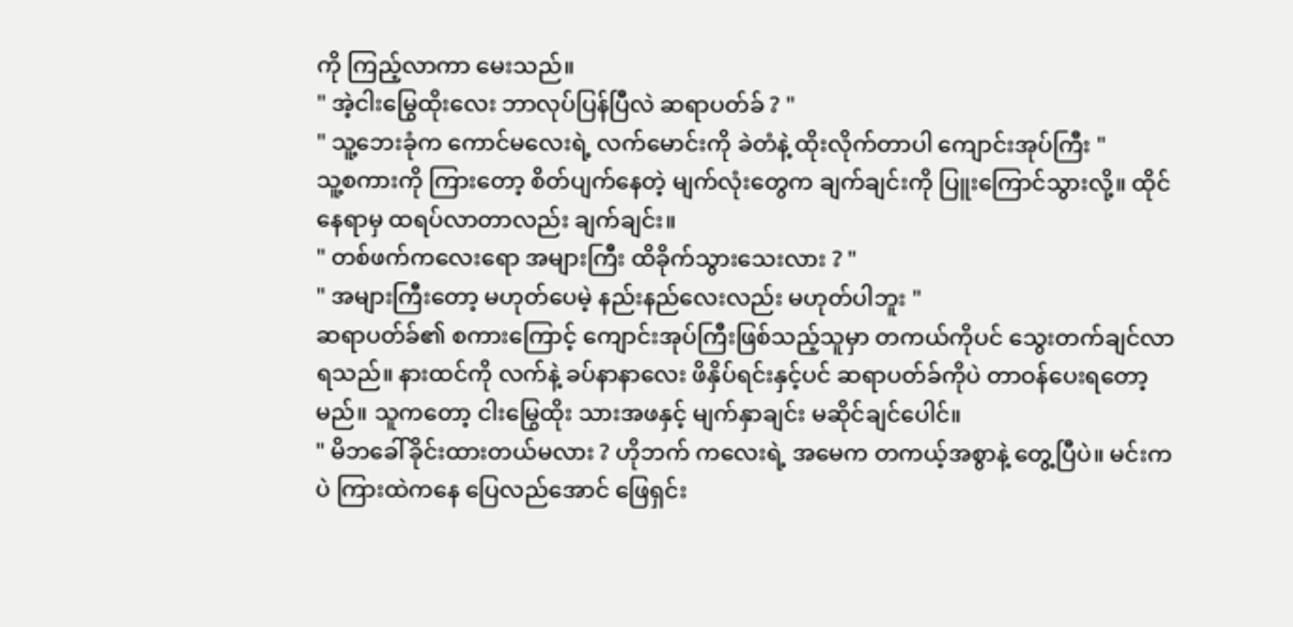ကို ကြည့်လာကာ မေးသည်။
" အဲ့ငါးမြွေထိုးလေး ဘာလုပ်ပြန်ပြီလဲ ဆရာပတ်ခ် ? "
" သူ့ဘေးခုံက ကောင်မလေးရဲ့ လက်မောင်းကို ခဲတံနဲ့ ထိုးလိုက်တာပါ ကျောင်းအုပ်ကြီး "
သူ့စကားကို ကြားတော့ စိတ်ပျက်နေတဲ့ မျက်လုံးတွေက ချက်ချင်းကို ပြူးကြောင်သွားလို့။ ထိုင်နေရာမှ ထရပ်လာတာလည်း ချက်ချင်း။
" တစ်ဖက်ကလေးရော အများကြီး ထိခိုက်သွားသေးလား ? "
" အများကြီးတော့ မဟုတ်ပေမဲ့ နည်းနည်လေးလည်း မဟုတ်ပါဘူး "
ဆရာပတ်ခ်၏ စကားကြောင့် ကျောင်းအုပ်ကြီးဖြစ်သည့်သူမှာ တကယ်ကိုပင် သွေးတက်ချင်လာရသည်။ နားထင်ကို လက်နဲ့ ခပ်နာနာလေး ဖိနှိပ်ရင်းနှင့်ပင် ဆရာပတ်ခ်ကိုပဲ တာဝန်ပေးရတော့မည်။ သူကတော့ ငါးမြွေထိုး သားအဖနှင့် မျက်နှာချင်း မဆိုင်ချင်ပေါင်။
" မိဘခေါ်ခိုင်းထားတယ်မလား ? ဟိုဘက် ကလေးရဲ့ အမေက တကယ့်အစွာနဲ့ တွေ့ပြီပဲ။ မင်းကပဲ ကြားထဲကနေ ပြေလည်အောင် ဖြေရှင်း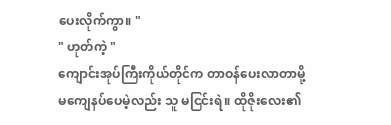ပေးလိုက်ကွာ။ "
" ဟုတ်ကဲ့ "
ကျောင်းအုပ်ကြီးကိုယ်တိုင်က တာဝန်ပေးလာတာမို့ မကျေနပ်ပေမဲ့လည်း သူ မငြင်းရဲ။ ထိုဇိုးလေး၏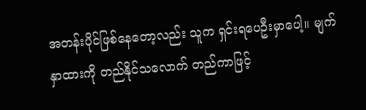အတန်းပိုင်ဖြစ်နေတော့လည်း သူက ရှင်းရပေဦးမှာပေါ့။ မျက်နှာထားကို တည်နိုင်သလောက် တည်ကာဖြင့်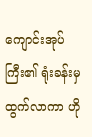ကျောင်းအုပ်ကြီး၏ ရုံးခန်းမှ ထွက်လာကာ ဟို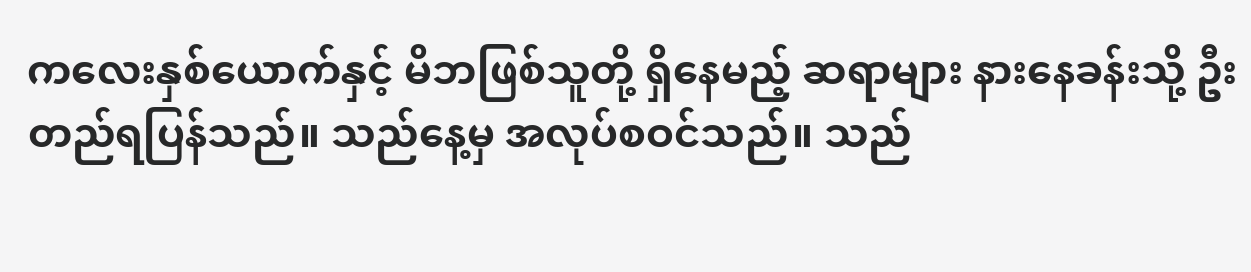ကလေးနှစ်ယောက်နှင့် မိဘဖြစ်သူတို့ ရှိနေမည့် ဆရာများ နားနေခန်းသို့ ဦးတည်ရပြန်သည်။ သည်နေ့မှ အလုပ်စဝင်သည်။ သည်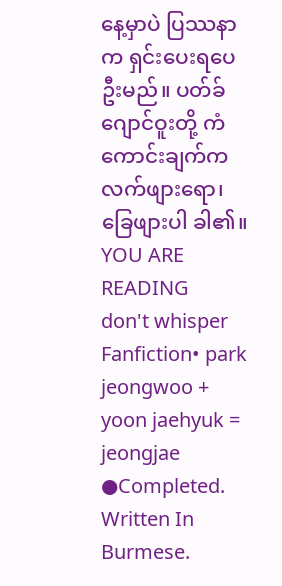နေ့မှာပဲ ပြဿနာက ရှင်းပေးရပေဦးမည်။ ပတ်ခ်ဂျောင်ဝူးတို့ ကံကောင်းချက်က လက်ဖျားရော၊ ခြေဖျားပါ ခါ၏။
YOU ARE READING
don't whisper
Fanfiction• park jeongwoo + yoon jaehyuk = jeongjae ●Completed. Written In Burmese.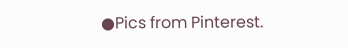●Pics from Pinterest.